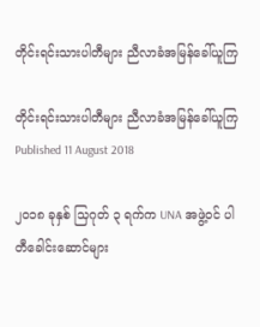တိုင်းရင်းသားပါတီများ ညီလာခံအမြန်ခေါ်ယူကြ

တိုင်းရင်းသားပါတီများ ညီလာခံအမြန်ခေါ်ယူကြ
Published 11 August 2018

၂၀၁၈ ခုနှစ် သြဂုတ် ၃ ရက်က UNA အဖွဲ့ဝင် ပါတီခေါင်းဆောင်များ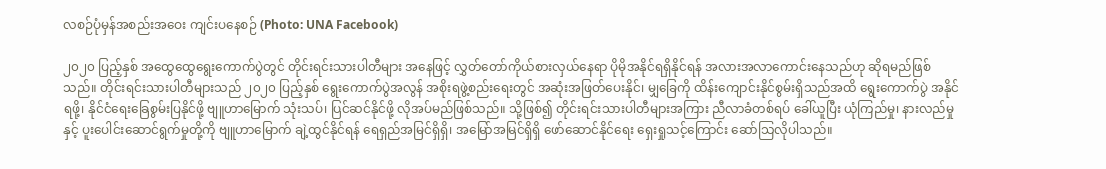လစဉ်ပုံမှန်အစည်းအဝေး ကျင်းပနေစဉ် (Photo: UNA Facebook)

၂၀၂၀ ပြည့်နှစ် အထွေထွေရွေးကောက်ပွဲတွင် တိုင်းရင်းသားပါတီများ အနေဖြင့် လွှတ်တော်ကိုယ်စားလှယ်နေရာ ပိုမိုအနိုင်ရရှိနိုင်ရန် အလားအလာကောင်းနေသည်ဟု ဆိုရမည်ဖြစ်သည်။ တိုင်းရင်းသားပါတီများသည် ၂၀၂၀ ပြည့်နှစ် ရွေးကောက်ပွဲအလွန် အစိုးရဖွဲ့စည်းရေးတွင် အဆုံးအဖြတ်ပေးနိုင်၊ မျှခြေကို ထိန်းကျောင်းနိုင်စွမ်းရှိသည်အထိ ရွေးကောက်ပွဲ အနိုင်ရဖို့၊ နိုင်ငံရေးခြေစွမ်းပြနိုင်ဖို့ ဗျူဟာမြောက် သုံးသပ်၊ ပြင်ဆင်နိုင်ဖို့ လိုအပ်မည်ဖြစ်သည်။ သို့ဖြစ်၍ တိုင်းရင်းသားပါတီများအကြား ညီလာခံတစ်ရပ် ခေါ်ယူပြီး ယုံကြည်မှု၊ နားလည်မှုနှင့် ပူးပေါင်းဆောင်ရွက်မှုတို့ကို ဗျူဟာမြောက် ချဲ့ထွင်နိုင်ရန် ရေရှည်အမြင်ရှိရှိ၊ အမြော်အမြင်ရှိရှိ ဖော်ဆောင်နိုင်ရေး ရှေးရှုသင့်ကြောင်း ဆော်သြလိုပါသည်။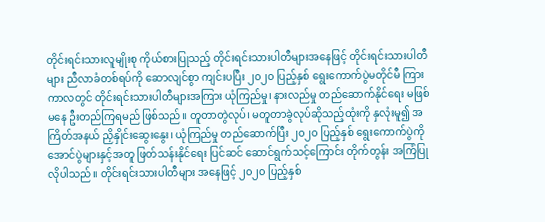တိုင်းရင်းသားလူမျိုးစု ကိုယ်စားပြုသည့် တိုင်းရင်းသားပါတီများအနေဖြင့် တိုင်းရင်းသားပါတီများ ညီလာခံတစ်ရပ်ကို ဆောလျင်စွာ ကျင်းပပြီး ၂၀၂၀ ပြည့်နှစ် ရွေးကောက်ပွဲမတိုင်မီ ကြားကာလတွင် တိုင်းရင်းသားပါတီများအကြား ယုံကြည်မှု၊ နားလည်မှု တည်ဆောက်နိုင်ရေး မဖြစ်မနေ ဦးတည်ကြရမည် ဖြစ်သည်။ တူတာတွဲလုပ်၊ မတူတာခွဲလုပ်ဆိုသည့်ထုံးကို နှလုံးမူ၍ အကြိတ်အနယ် ညှိနှိုင်းဆွေးနွေး၊ ယုံကြည်မှု တည်ဆောက်ပြီး ၂၀၂၀ ပြည့်နှစ် ရွေးကောက်ပွဲကို အောင်ပွဲများနှင့်အတူ ဖြတ်သန်းနိုင်ရေး ပြင်ဆင် ဆောင်ရွက်သင့်ကြောင်း တိုက်တွန်း အကြံပြုလိုပါသည်။ တိုင်းရင်းသားပါတီများ အနေဖြင့် ၂၀၂၀ ပြည့်နှစ်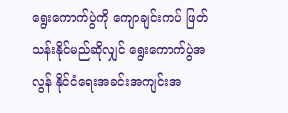ရွေးကောက်ပွဲကို ကျောချင်းကပ် ဖြတ်သန်းနိုင်မည်ဆိုလျှင် ရွေးကောက်ပွဲအလွန် နိုင်ငံရေးအခင်းအကျင်းအ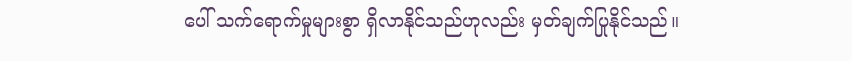ပေါ် သက်ရောက်မှုများစွာ ရှိလာနိုင်သည်ဟုလည်း မှတ်ချက်ပြုနိုင်သည်။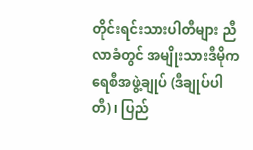တိုင်းရင်းသားပါတီများ ညီလာခံတွင် အမျိုးသားဒီမိုကရေစီအဖွဲ့ချုပ် (ဒီချုပ်ပါတီ)၊ ပြည်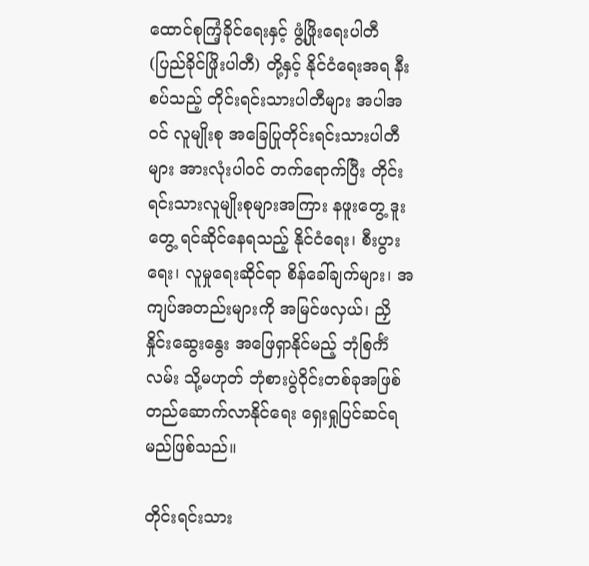ထောင်စုကြံ့ခိုင်ရေးနှင့် ဖွံ့ဖြိုးရေးပါတီ (ပြည်ခိုင်ဖြိုးပါတီ) တို့နှင့် နိုင်ငံရေးအရ နီးစပ်သည့် တိုင်းရင်းသားပါတီများ အပါအဝင် လူမျိုးစု အခြေပြုတိုင်းရင်းသားပါတီများ အားလုံးပါဝင် တက်ရောက်ပြီး တိုင်းရင်းသားလူမျိုးစုများအကြား နဖူးတွေ့ ဒူးတွေ့ ရင်ဆိုင်နေရသည့် နိုင်ငံရေး၊ စီးပွားရေး၊ လူမှုရေးဆိုင်ရာ စိန်ခေါ်ချက်များ၊ အကျပ်အတည်းများကို အမြင်ဖလှယ်၊ ညှိနှိုင်းဆွေးနွေး အဖြေရှာနိုင်မည့် ဘုံစြင်္ကံလမ်း သို့မဟုတ် ဘုံစားပွဲဝိုင်းတစ်ခုအဖြစ် တည်ဆောက်လာနိုင်ရေး ရှေးရှုပြင်ဆင်ရမည်ဖြစ်သည်။

တိုင်းရင်းသား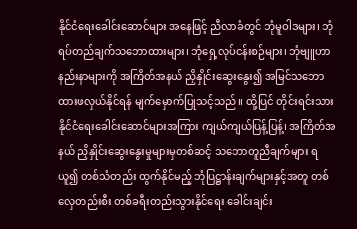နိုင်ငံရေးခေါင်းဆောင်များ အနေဖြင့် ညီလာခံတွင် ဘုံမူဝါဒများ၊ ဘုံရပ်တည်ချက်သဘောထားများ၊ ဘုံရှေ့လုပ်ငန်းစဉ်များ၊ ဘုံဗျူဟာနည်းနာများကို အကြိတ်အနယ် ညှိနှိုင်းဆွေးနွေး၍ အမြင်သဘောထားဖလှယ်နိုင်ရန် မျက်မှောက်ပြုသင့်သည်။ ထို့ပြင် တိုင်းရင်းသားနိုင်ငံရေးခေါင်းဆောင်များအကြား ကျယ်ကျယ်ပြန့်ပြန့်၊ အကြိတ်အနယ် ညှိနှိုင်းဆွေးနွေးမှုများမှတစ်ဆင့် သဘောတူညီချက်များ ရယူ၍ တစ်သံတည်း ထွက်နိုင်မည့် ဘုံပြဋ္ဌာန်းချက်များနှင့်အတူ တစ်လှေတည်းစီး တစ်ခရီးတည်းသွားနိုင်ရေး ခေါင်းချင်း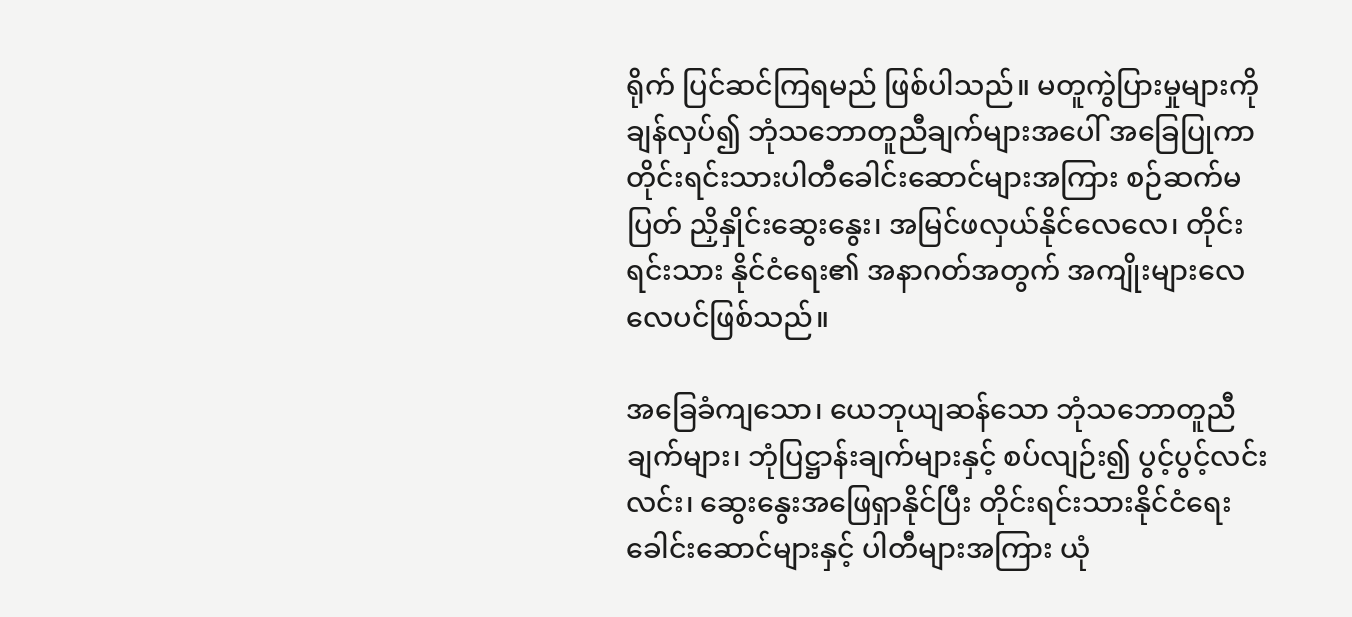ရိုက် ပြင်ဆင်ကြရမည် ဖြစ်ပါသည်။ မတူကွဲပြားမှုများကို ချန်လှပ်၍ ဘုံသဘောတူညီချက်များအပေါ် အခြေပြုကာ တိုင်းရင်းသားပါတီခေါင်းဆောင်များအကြား စဉ်ဆက်မပြတ် ညှိနှိုင်းဆွေးနွေး၊ အမြင်ဖလှယ်နိုင်လေလေ၊ တိုင်းရင်းသား နိုင်ငံရေး၏ အနာဂတ်အတွက် အကျိုးများလေလေပင်ဖြစ်သည်။

အခြေခံကျသော၊ ယေဘုယျဆန်သော ဘုံသဘောတူညီချက်များ၊ ဘုံပြဋ္ဌာန်းချက်များနှင့် စပ်လျဉ်း၍ ပွင့်ပွင့်လင်းလင်း၊ ဆွေးနွေးအဖြေရှာနိုင်ပြီး တိုင်းရင်းသားနိုင်ငံရေး ခေါင်းဆောင်များနှင့် ပါတီများအကြား ယုံ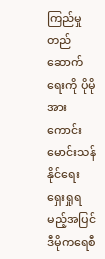ကြည်မှု တည်ဆောက်ရေးကို ပိုမိုအားကောင်း မောင်းသန်နိုင်ရေး ရှေးရှုရမည့်အပြင် ဒီမိုကရေစီ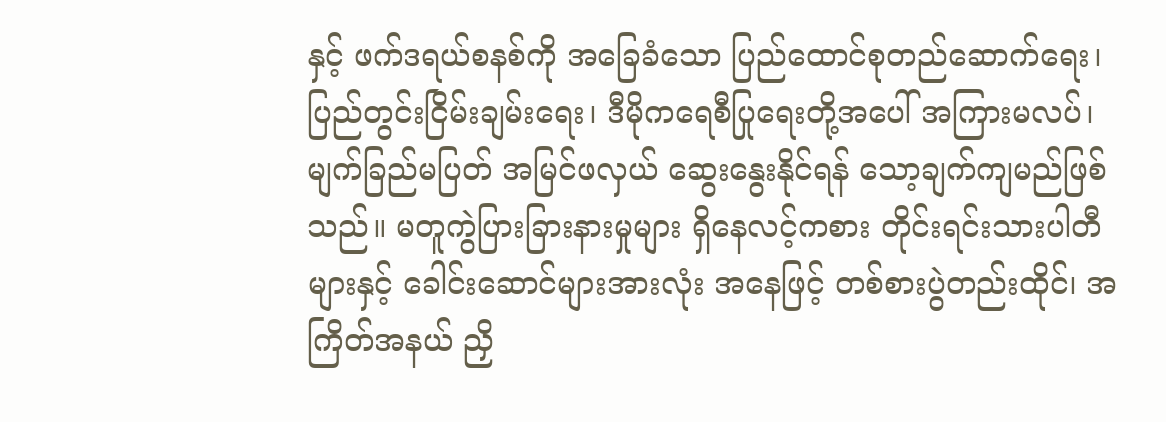နှင့် ဖက်ဒရယ်စနစ်ကို အခြေခံသော ပြည်ထောင်စုတည်ဆောက်ရေး၊ ပြည်တွင်းငြိမ်းချမ်းရေး၊ ဒီမိုကရေစီပြုရေးတို့အပေါ် အကြားမလပ်၊ မျက်ခြည်မပြတ် အမြင်ဖလှယ် ဆွေးနွေးနိုင်ရန် သော့ချက်ကျမည်ဖြစ်သည်။ မတူကွဲပြားခြားနားမှုများ ရှိနေလင့်ကစား တိုင်းရင်းသားပါတီများနှင့် ခေါင်းဆောင်များအားလုံး အနေဖြင့် တစ်စားပွဲတည်းထိုင်၊ အကြိတ်အနယ် ညှိ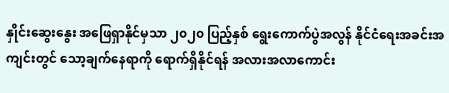နှိုင်းဆွေးနွေး အဖြေရှာနိုင်မှသာ ၂၀၂၀ ပြည့်နှစ် ရွေးကောက်ပွဲအလွန် နိုင်ငံရေးအခင်းအကျင်းတွင် သော့ချက်နေရာကို ရောက်ရှိနိုင်ရန် အလားအလာကောင်း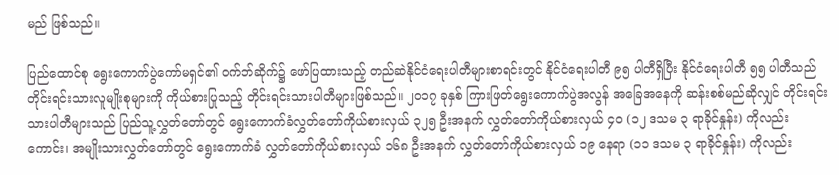မည် ဖြစ်သည်။

ပြည်ထောင်စု ရွေးကောက်ပွဲကော်မရှင်၏ ဝက်ဘ်ဆိုက်၌ ဖော်ပြထားသည့် တည်ဆဲနိုင်ငံရေးပါတီများစာရင်းတွင် နိုင်ငံရေးပါတီ ၉၅ ပါတီရှိပြီး နိုင်ငံရေးပါတီ ၅၅ ပါတီသည် တိုင်းရင်းသားလူမျိုးစုများကို ကိုယ်စားပြုသည့် တိုင်းရင်းသားပါတီများဖြစ်သည်။ ၂၀၁၇ ခုနှစ် ကြားဖြတ်ရွေးကောက်ပွဲအလွန် အခြေအနေကို ဆန်းစစ်မည်ဆိုလျှင် တိုင်းရင်းသားပါတီများသည် ပြည်သူ့လွှတ်တော်တွင် ရွေးကောက်ခံလွှတ်တော်ကိုယ်စားလှယ် ၃၂၅ ဦးအနက် လွှတ်တော်ကိုယ်စားလှယ် ၄၀ (၁၂ ဒသမ ၃ ရာခိုင်နှုန်း) ကိုလည်းကောင်း၊ အမျိုးသားလွှတ်တော်တွင် ရွေးကောက်ခံ လွှတ်တော်ကိုယ်စားလှယ် ၁၆၈ ဦးအနက် လွှတ်တော်ကိုယ်စားလှယ် ၁၉ နေရာ (၁၁ ဒသမ ၃ ရာခိုင်နှုန်း) ကိုလည်း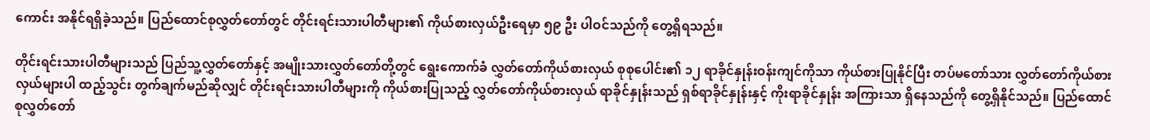ကောင်း အနိုင်ရရှိခဲ့သည်။ ပြည်ထောင်စုလွှတ်တော်တွင် တိုင်းရင်းသားပါတီများ၏ ကိုယ်စားလှယ်ဦးရေမှာ ၅၉ ဦး ပါဝင်သည်ကို တွေ့ရှိရသည်။

တိုင်းရင်းသားပါတီများသည် ပြည်သူ့လွှတ်တော်နှင့် အမျိုးသားလွှတ်တော်တို့တွင် ရွေးကောက်ခံ လွှတ်တော်ကိုယ်စားလှယ် စုစုပေါင်း၏ ၁၂ ရာခိုင်နှုန်းဝန်းကျင်ကိုသာ ကိုယ်စားပြုနိုင်ပြီး တပ်မတော်သား လွှတ်တော်ကိုယ်စားလှယ်များပါ ထည့်သွင်း တွက်ချက်မည်ဆိုလျှင် တိုင်းရင်းသားပါတီများကို ကိုယ်စားပြုသည့် လွှတ်တော်ကိုယ်စားလှယ် ရာခိုင်နှုန်းသည် ရှစ်ရာခိုင်နှုန်းနှင့် ကိုးရာခိုင်နှုန်း အကြားသာ ရှိနေသည်ကို တွေ့ရှိနိုင်သည်။ ပြည်ထောင်စုလွှတ်တော်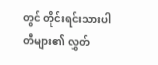တွင် တိုင်းရင်းသားပါတီများ၏ လွှတ်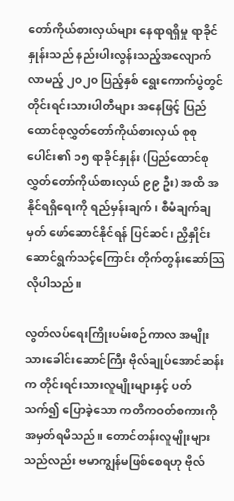တော်ကိုယ်စားလှယ်များ နေရာရရှိမှု ရာခိုင်နှုန်းသည် နည်းပါးလွန်းသည့်အလျောက် လာမည့် ၂၀၂၀ ပြည့်နှစ် ရွေးကောက်ပွဲတွင် တိုင်းရင်းသားပါတီများ အနေဖြင့် ပြည်ထောင်စုလွှတ်တော်ကိုယ်စားလှယ် စုစုပေါင်း၏ ၁၅ ရာခိုင်နှုန်း (ပြည်ထောင်စုလွှတ်တော်ကိုယ်စားလှယ် ၉၉ ဦး) အထိ အနိုင်ရရှိရေးကို ရည်မှန်းချက်၊ စီမံချက်ချမှတ် ဖော်ဆောင်နိုင်ရန် ပြင်ဆင်၊ ညှိနှိုင်းဆောင်ရွက်သင့်ကြောင်း တိုက်တွန်းဆော်သြလိုပါသည်။

လွတ်လပ်ရေးကြိုးပမ်းစဉ်ကာလ အမျိုးသားခေါင်းဆောင်ကြီး ဗိုလ်ချုပ်အောင်ဆန်းက တိုင်းရင်းသားလူမျိုးများနှင့် ပတ်သက်၍ ပြောခဲ့သော ကတိကဝတ်စကားကို အမှတ်ရမိသည်။ တောင်တန်းလူမျိုးများသည်လည်း ဗမာကျွန်မဖြစ်စေရဟု ဗိုလ်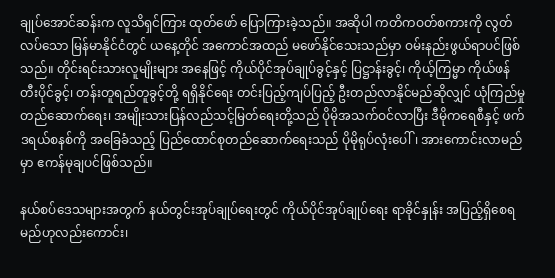ချုပ်အောင်ဆန်းက လူသိရှင်ကြား ထုတ်ဖော် ပြောကြားခဲ့သည်။ အဆိုပါ ကတိကဝတ်စကားကို လွတ်လပ်သော မြန်မာနိုင်ငံတွင် ယနေ့တိုင် အကောင်အထည် မဖော်နိုင်သေးသည်မှာ ဝမ်းနည်းဖွယ်ရာပင်ဖြစ်သည်။ တိုင်းရင်းသားလူမျိုးများ အနေဖြင့် ကိုယ်ပိုင်အုပ်ချုပ်ခွင့်နှင့် ပြဋ္ဌာန်းခွင့်၊ ကိုယ့်ကြမ္မာ ကိုယ်ဖန်တီးပိုင်ခွင့်၊ တန်းတူရည်တူခွင့်တို့ ရရှိနိုင်ရေး တင်းပြည့်ကျပ်ပြည့် ဦးတည်လာနိုင်မည်ဆိုလျှင် ယုံကြည်မှုတည်ဆောက်ရေး၊ အမျိုးသားပြန်လည်သင့်မြတ်ရေးတို့သည် ပိုမိုအသက်ဝင်လာပြီး ဒီမိုကရေစီနှင့် ဖက်ဒရယ်စနစ်ကို အခြေခံသည့် ပြည်ထောင်စုတည်ဆောက်ရေးသည် ပိုမိုရုပ်လုံးပေါ်၊ အားကောင်းလာမည်မှာ ဧကန်မုချပင်ဖြစ်သည်။

နယ်စပ်ဒေသများအတွက် နယ်တွင်းအုပ်ချုပ်ရေးတွင် ကိုယ်ပိုင်အုပ်ချုပ်ရေး ရာခိုင်နှုန်း အပြည့်ရှိစေရမည်ဟုလည်းကောင်း၊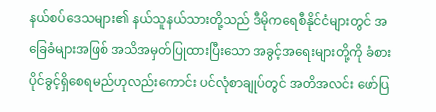နယ်စပ်ဒေသများ၏ နယ်သူနယ်သားတို့သည် ဒီမိုကရေစီနိုင်ငံများတွင် အခြေခံများအဖြစ် အသိအမှတ်ပြုထားပြီးသော အခွင့်အရေးများတို့ကို ခံစားပိုင်ခွင့်ရှိစေရမည်ဟုလည်းကောင်း ပင်လုံစာချုပ်တွင် အတိအလင်း ဖော်ပြ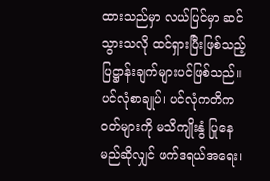ထားသည်မှာ လယ်ပြင်မှာ ဆင်သွားသလို ထင်ရှားပြီးဖြစ်သည့် ပြဋ္ဌာန်းချက်များပင်ဖြစ်သည်။ ပင်လုံစာချုပ်၊ ပင်လုံကတိကဝတ်များကို မသိကျိုးနွံ ပြုနေမည်ဆိုလျှင် ဖက်ဒရယ်အရေး၊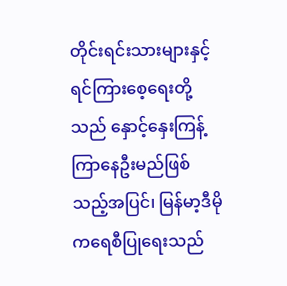တိုင်းရင်းသားများနှင့် ရင်ကြားစေ့ရေးတို့သည် နှောင့်နှေးကြန့်ကြာနေဦးမည်ဖြစ်သည့်အပြင်၊ မြန်မာ့ဒီမိုကရေစီပြုရေးသည်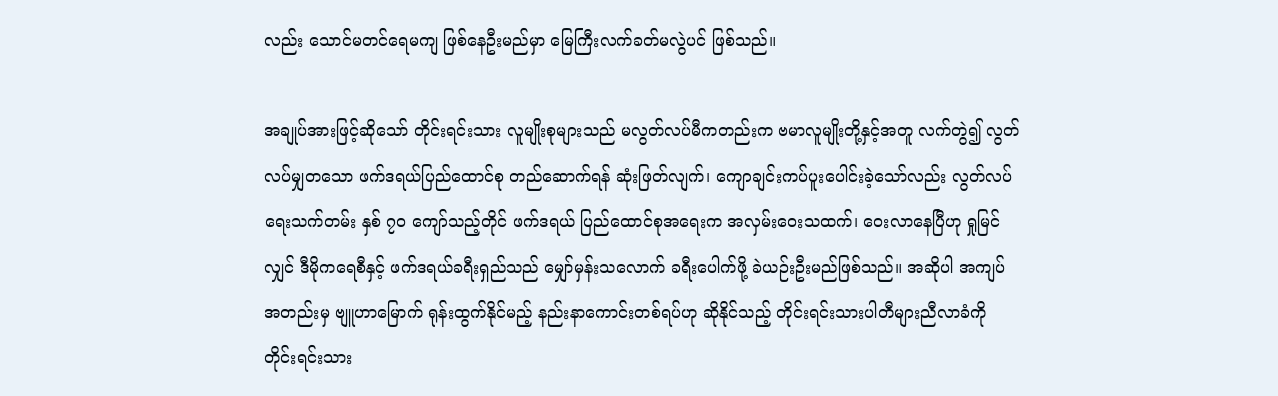လည်း သောင်မတင်ရေမကျ ဖြစ်နေဦးမည်မှာ မြေကြီးလက်ခတ်မလွဲပင် ဖြစ်သည်။

အချုပ်အားဖြင့်ဆိုသော် တိုင်းရင်းသား လူမျိုးစုများသည် မလွတ်လပ်မီကတည်းက ဗမာလူမျိုးတို့နှင့်အတူ လက်တွဲ၍ လွတ်လပ်မျှတသော ဖက်ဒရယ်ပြည်ထောင်စု တည်ဆောက်ရန် ဆုံးဖြတ်လျက်၊ ကျောချင်းကပ်ပူးပေါင်းခဲ့သော်လည်း လွတ်လပ်ရေးသက်တမ်း နှစ် ၇၀ ကျော်သည့်တိုင် ဖက်ဒရယ် ပြည်ထောင်စုအရေးက အလှမ်းဝေးသထက်၊ ဝေးလာနေပြီဟု ရှုမြင်လျှင် ဒီမိုကရေစီနှင့် ဖက်ဒရယ်ခရီးရှည်သည် မျှော်မှန်းသလောက် ခရီးပေါက်ဖို့ ခဲယဉ်းဦးမည်ဖြစ်သည်။ အဆိုပါ အကျပ်အတည်းမှ ဗျူဟာမြောက် ရုန်းထွက်နိုင်မည့် နည်းနာကောင်းတစ်ရပ်ဟု ဆိုနိုင်သည့် တိုင်းရင်းသားပါတီများညီလာခံကို တိုင်းရင်းသား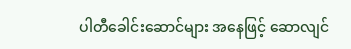ပါတီခေါင်းဆောင်များ အနေဖြင့် ဆောလျင်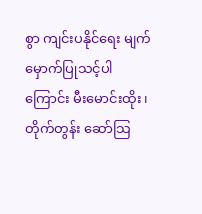စွာ ကျင်းပနိုင်ရေး မျက်မှောက်ပြုသင့်ပါကြောင်း မီးမောင်းထိုး၊ တိုက်တွန်း ဆော်သြ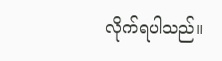လိုက်ရပါသည်။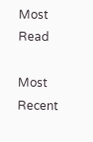Most Read

Most Recent